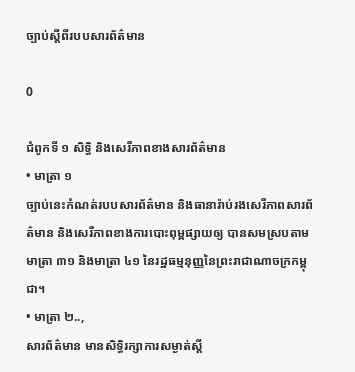ច្បាប់ស្ដីពីរបបសារព័ត៌មាន

0

ជំពូកទី ១ សិទិ្ធ និងសេរីភាពខាងសារព័ត៌‌មាន
• មាត្រា ១
ច្បាប់នេះកំណត់របបសារព័ត៌‌មាន និងធានារ៉ាប់រងសេរីភាពសារព័ត៌‌មាន និងសេរីភាពខាងការបោះពុម្ពផ្សាយឲ្យ បានសមស្របតាមមាត្រា ៣១ និងមាត្រា ៤១ នៃរដ្ឋធម្មនុញ្ញនៃព្រះរាជាណាចក្រកម្ពុជា។
• មាត្រា ២..,
សារព័ត៌‌មាន មានសិទិ្ធរក្សាការសម្ងាត់ស្តី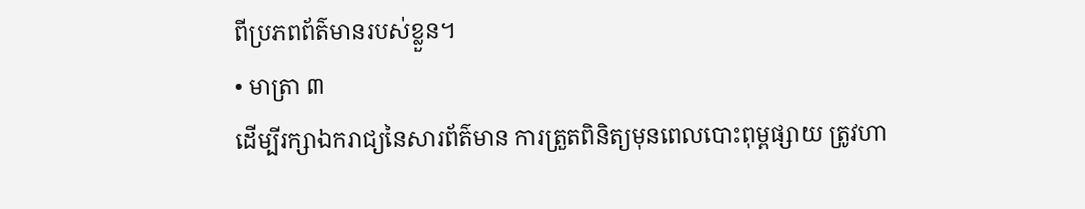ពីប្រភពព័ត៌‌មានរបស់ខ្លួន។
• មាត្រា ៣
ដើម្បីរក្សាឯករាជ្យនៃសារព័ត៌‌មាន ការត្រួតពិនិត្យមុនពេលបោះពុម្ពផ្សាយ ត្រូវហា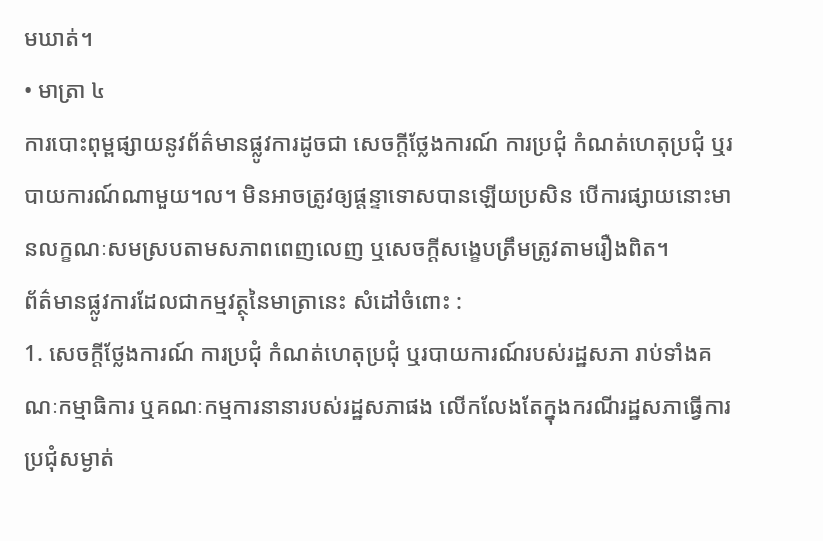មឃាត់។
• មាត្រា ៤
ការបោះពុម្ពផ្សាយនូវព័ត៌‌មានផ្លូវការដូចជា សេចក្តីថែ្លងការណ៍ ការប្រជុំ កំណត់ហេតុប្រជុំ ឬរបាយការណ៍ណាមួយ។ល។ មិនអាចត្រូវឲ្យផ្តន្ទាទោសបានឡើយប្រសិន បើការផ្សាយនោះមានលក្ខណៈសមស្របតាមសភាពពេញលេញ ឬសេចក្តីសងេ្ខបត្រឹមត្រូវតាមរឿងពិត។
ព័ត៌‌មានផ្លូវការដែលជាកម្មវត្ថុនៃមាត្រានេះ សំដៅចំពោះ :
1. សេចក្តីថែ្លងការណ៍ ការប្រជុំ កំណត់ហេតុប្រជុំ ឬរបាយការណ៍របស់រដ្ឋសភា រាប់ទាំងគណៈកម្មាធិការ ឬគណៈកម្មការនានារបស់រដ្ឋសភាផង លើកលែងតែក្នុងករណីរដ្ឋសភាធ្វើការប្រជុំសម្ងាត់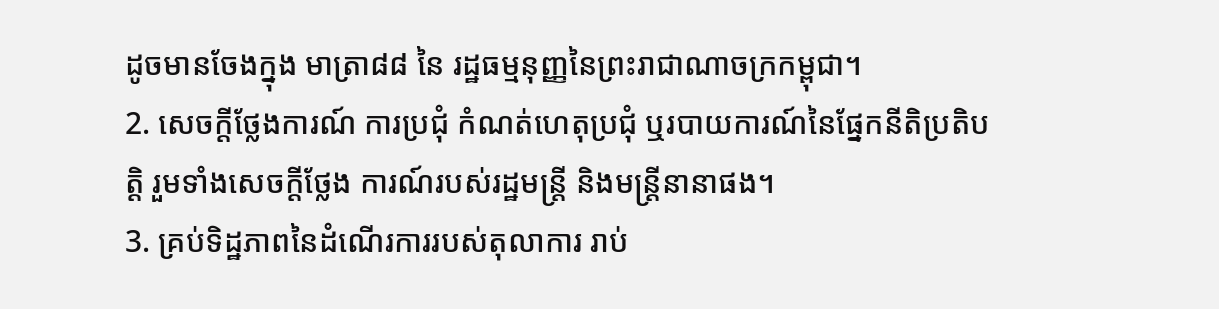ដូចមានចែងក្នុង មាត្រា៨៨ នៃ រដ្ឋធម្មនុញ្ញនៃព្រះរាជាណាចក្រកម្ពុជា។
2. សេចក្តីថែ្លងការណ៍ ការប្រជុំ កំណត់ហេតុប្រជុំ ឬរបាយការណ៍នៃផែ្នកនីតិប្រតិបតិ្ត រួមទាំងសេចក្តីថែ្លង ការណ៍របស់រដ្ឋមន្ត្រី និងមន្ត្រីនានាផង។
3. គ្រប់ទិដ្ឋភាពនៃដំណើរការរបស់តុលាការ រាប់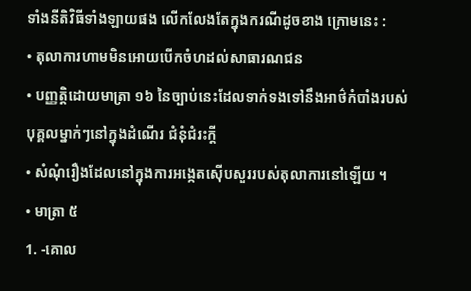ទាំងនីតិវិធីទាំងឡាយផង លើកលែងតែក្នុងករណីដូចខាង ក្រោមនេះ :
• តុលាការហាមមិនអោយបើកចំហដល់សាធារណជន
• បញ្ញតិ្តដោយមាត្រា ១៦ នៃច្បាប់នេះដែលទាក់ទងទៅនឹងអាថ៌‌កំបាំងរបស់បុគ្គលម្នាក់ៗនៅក្នុងដំណើរ ជំនុំជំរះកី្ត
• សំណុំរឿងដែលនៅក្នុងការអងេ្កតស៊ើបសួររបស់តុលាការនៅឡើយ ។
• មាត្រា ៥
1. -គោល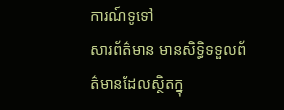ការណ៍ទូទៅ
សារព័ត៌‌មាន មានសិទិ្ធទទួលព័ត៌‌មានដែលស្ថិតក្នុ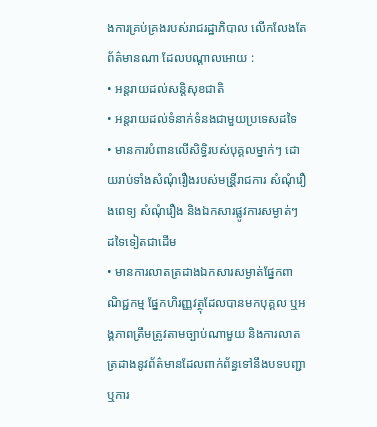ងការគ្រប់គ្រងរបស់រាជរដ្ឋាភិបាល លើកលែងតែព័ត៌‌មានណា ដែលបណ្តាលអោយ :
• អន្តរាយដល់សនិ្តសុខជាតិ
• អន្តរាយដល់ទំនាក់ទំនងជាមួយប្រទេសដទៃ
• មានការបំពានលើសិទិ្ធរបស់បុគ្គលម្នាក់ៗ ដោយរាប់ទាំងសំណុំរឿងរបស់មន្រី្តរាជការ សំណុំរឿងពេទ្យ សំណុំរឿង និងឯកសារផ្លូវការសម្ងាត់ៗ ដទៃទៀតជាដើម
• មានការលាតត្រដាងឯកសារសម្ងាត់ផែ្នកពាណិជ្ជកម្ម ផែ្នកហិរញ្ញវត្ថុដែលបានមកបុគ្គល ឬអង្គភាពត្រឹមត្រូវតាមច្បាប់ណាមួយ និងការលាតត្រដាងនូវព័ត៌‌មានដែលពាក់ព័ន្ធទៅនឹងបទបញ្ជា ឬការ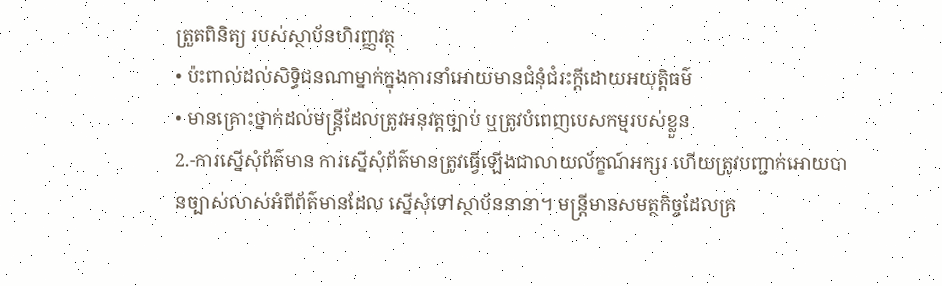ត្រួតពិនិត្យ របស់ស្ថាប័នហិរញ្ញវត្ថុ
• ប៉ះពាល់ដល់សិទិ្ធជនណាម្នាក់ក្នុងការនាំអោយមានជំនុំជំរះកី្តដោយអយុតិ្តធម៌‌
• មានគ្រោះថ្នាក់ដល់មន្ត្រីដែលត្រូវអនុវត្តច្បាប់ ឬត្រូវបំពេញបេសកម្មរបស់ខ្លួន
2.-ការស្នើសុំព័ត៌‌មាន ការស្នើសុំព័ត៌‌មានត្រូវធ្វើឡើងជាលាយល័ក្ខណ៍អក្សរ ហើយត្រូវបញ្ជាក់អោយបានច្បាស់លាស់អំពីព័ត៌‌មានដែល ស្នើសុំទៅស្ថាប័ននានា។ មន្ត្រីមានសមត្ថកិច្ចដែលគ្រ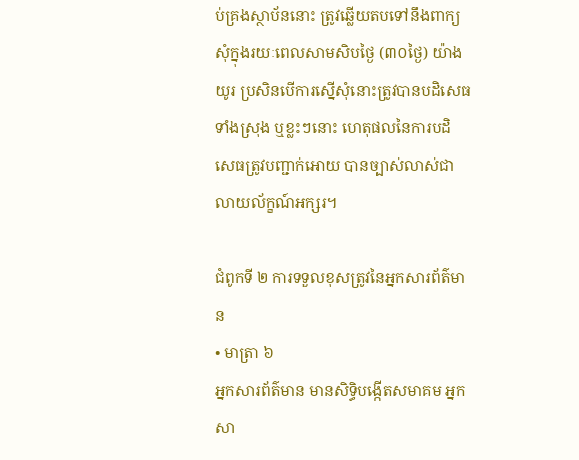ប់គ្រងស្ថាប័ននោះ ត្រូវឆ្លើយតបទៅនឹងពាក្យសុំក្នុងរយៈពេលសាមសិបថៃ្ង (៣០ថៃ្ង) យ៉ាងយូរ ប្រសិនបើការស្នើសុំនោះត្រូវបានបដិសេធទាំងស្រុង ឬខ្លះៗនោះ ហេតុផលនៃការបដិសេធត្រូវបញ្ជាក់អោយ បានច្បាស់លាស់ជាលាយល័ក្ខណ៍អក្សរ។

ជំពូកទី ២ ការទទួលខុសត្រូវនៃអ្នកសារព័ត៌‌មាន
• មាត្រា ៦
អ្នកសារព័ត៌‌មាន មានសិទិ្ធបង្កើតសមាគម អ្នកសា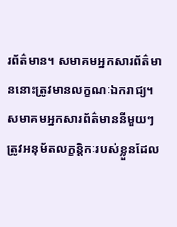រព័ត៌‌មាន។ សមាគមអ្នកសារព័ត៌‌មាននោះត្រូវមានលក្ខណៈឯករាជ្យ។ សមាគមអ្នកសារព័ត៌‌មាននីមួយៗ ត្រូវអនុម័តលក្ខនិ្តកៈរបស់ខ្លួនដែល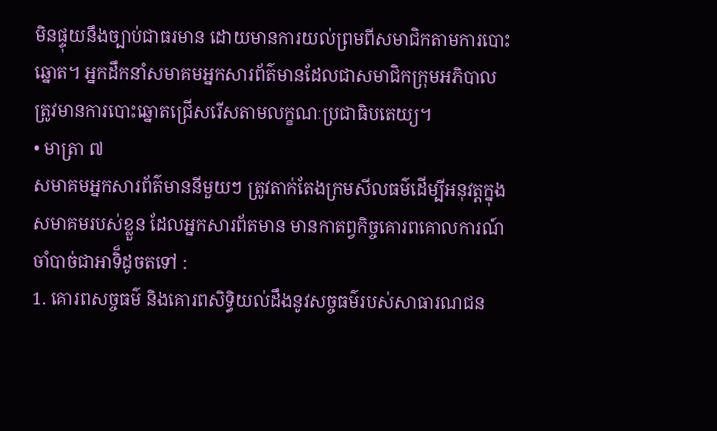មិនផ្ទុយនឹងច្បាប់ជាធរមាន ដោយមានការយល់ព្រមពីសមាជិកតាមការបោះឆ្នោត។ អ្នកដឹកនាំសមាគមអ្នកសារព័ត៌‌មានដែលជាសមាជិកក្រុមអភិបាល ត្រូវមានការបោះឆ្នោតជ្រើសរើសតាមលក្ខណៈប្រជាធិបតេយ្យ។
• មាត្រា ៧
សមាគមអ្នកសារព័ត៌‌មាននីមួយៗ ត្រូវតាក់តែងក្រមសីលធម៌‌ដើម្បីអនុវត្តក្នុងសមាគមរបស់ខ្លួន ដែលអ្នកសារព័តមាន មានកាតព្វកិច្ចគោរពគោលការណ៍ចាំបាច់ជាអាទិ៏ដូចតទៅ :
1. គោរពសច្ចធម៌‌ និងគោរពសិទិ្ធយល់ដឹងនូវសច្ចធម៌‌របស់សាធារណជន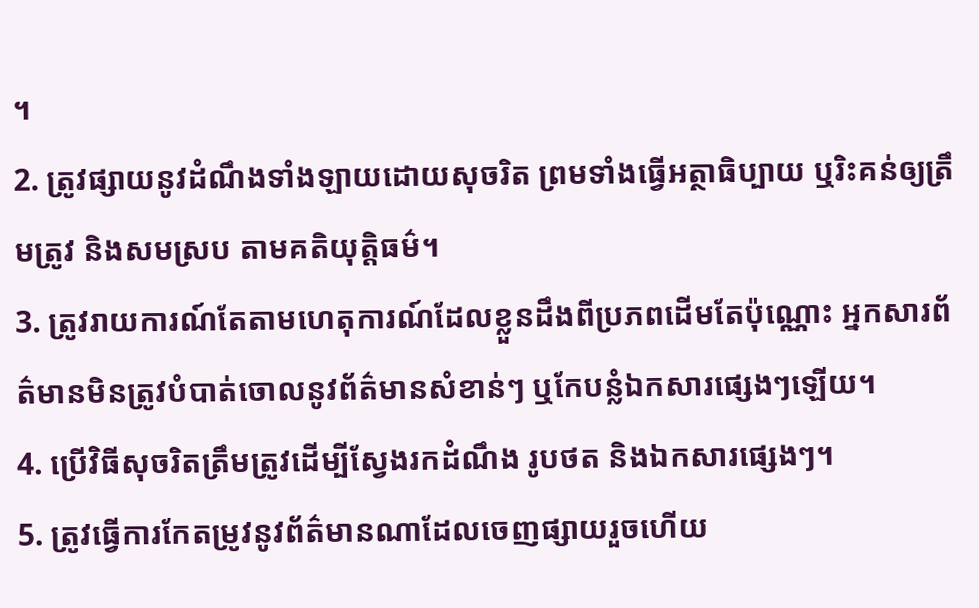។
2. ត្រូវផ្សាយនូវដំណឹងទាំងឡាយដោយសុចរិត ព្រមទាំងធ្វើអត្ថាធិប្បាយ ឬរិះគន់ឲ្យត្រឹមត្រូវ និងសមស្រប តាមគតិយុត្តិធម៌‌។
3. ត្រូវរាយការណ៍តែតាមហេតុការណ៍ដែលខ្លួនដឹងពីប្រភពដើមតែប៉ុណ្ណោះ អ្នកសារព័ត៌‌មានមិនត្រូវបំបាត់ចោលនូវព័ត៌‌មានសំខាន់ៗ ឬកែបន្លំឯកសារផ្សេងៗឡើយ។
4. ប្រើវិធីសុចរិតត្រឹមត្រូវដើម្បីសែ្វងរកដំណឹង រូបថត និងឯកសារផ្សេងៗ។
5. ត្រូវធ្វើការកែតម្រូវនូវព័ត៌‌មានណាដែលចេញផ្សាយរួចហើយ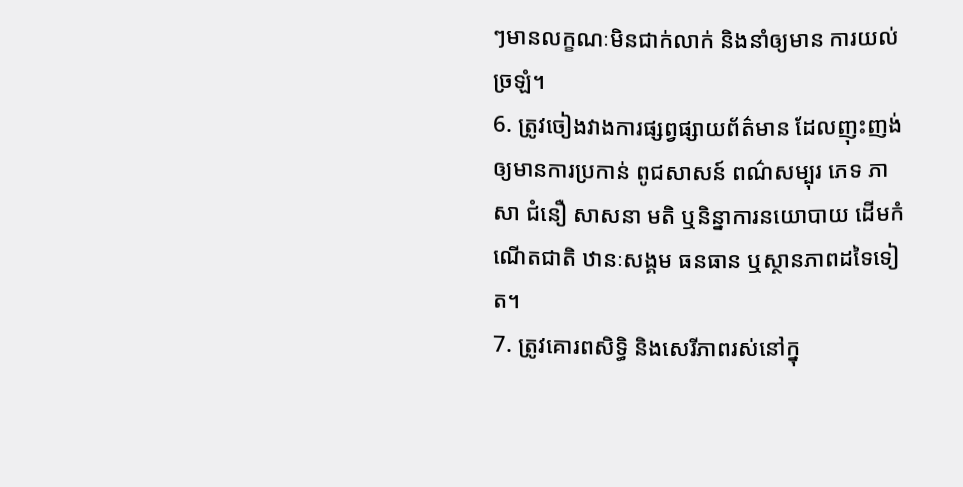ៗមានលក្ខណៈមិនជាក់លាក់ និងនាំឲ្យមាន ការយល់ច្រឡំ។
6. ត្រូវចៀងវាងការផ្សព្វផ្សាយព័ត៌‌មាន ដែលញុះញង់ឲ្យមានការប្រកាន់ ពូជសាសន៍ ពណ៌‌សម្បុរ ភេទ ភាសា ជំនឿ សាសនា មតិ ឬនិន្នាការនយោបាយ ដើមកំណើតជាតិ ឋានៈសង្គម ធនធាន ឬស្ថានភាពដទៃទៀត។
7. ត្រូវគោរពសិទិ្ធ និងសេរីភាពរស់នៅក្នុ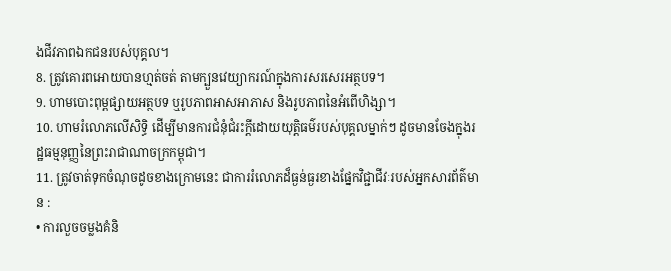ងជីវភាពឯកជនរបស់បុគ្គល។
8. ត្រូវគោរពអោយបានហ្មត់ចត់ តាមក្បួនវេយ្យាករណ៍ក្នុងការសរសេរអត្ថបទ។
9. ហាមបោះពុម្ពផ្សាយអត្ថបទ ឬរូបភាពអាសអាភាស និងរូបភាពនៃអំពើហិង្សា។
10. ហាមរំលោភលើសិទិ្ធ ដើម្បីមានការជំនុំជំរះក្តីដោយយុត្តិធម៌‌របស់បុគ្គលម្នាក់ៗ ដូចមានចែងក្នុងរដ្ឋធម្មនុញ្ញនៃព្រះរាជាណាចក្រកម្ពុជា។
11. ត្រូវចាត់ទុកចំណុចដូចខាងក្រោមនេះ ជាការរំលោភដ៏ធ្ងន់ធ្ងរខាងផែ្នកវិជ្ជាជីវៈរបស់អ្នកសារព័ត៌‌មាន :
• ការលួចចម្លងគំនិ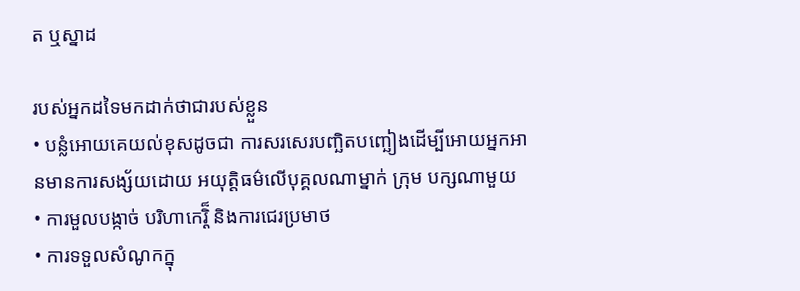ត ឬស្នាដ

របស់អ្នកដទៃមកដាក់ថាជារបស់ខ្លួន
• បន្លំអោយគេយល់ខុសដូចជា ការសរសេរបញ្ឆិតបញ្ឆៀងដើម្បីអោយអ្នកអានមានការសង្ស័យដោយ អយុត្តិធម៌‌លើបុគ្គលណាម្នាក់ ក្រុម បក្សណាមួយ
• ការមួលបង្កាច់ បរិហាកេរ្តិ៏ និងការជេរប្រមាថ
• ការទទួលសំណូកក្នុ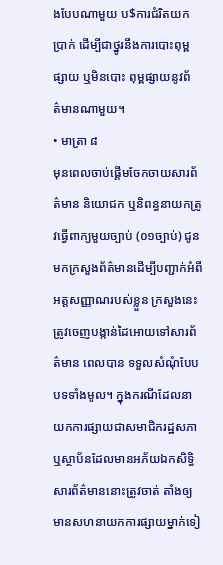ងបែបណាមួយ ប$ការជំរិតយកប្រាក់ ដើម្បីជាថ្នូរនឹងការបោះពុម្ពផ្សាយ ឬមិនបោះ ពុម្ពផ្សាយនូវព័ត៌‌មានណាមួយ។
• មាត្រា ៨
មុនពេលចាប់ផ្តើមចែកចាយសារព័ត៌‌មាន និយោជក ឬនិពន្ធនាយកត្រូវធ្វើពាក្យមួយច្បាប់ (០១ច្បាប់) ជូនមកក្រសួងព័ត៌‌មានដើម្បីបញ្ជាក់អំពីអត្តសញ្ញាណរបស់ខ្លួន ក្រសួងនេះត្រូវចេញបង្កាន់ដៃអោយទៅសារព័ត៌‌មាន ពេលបាន ទទួលសំណុំបែបបទទាំងមូល។ ក្នុងករណីដែលនាយកការផ្សាយជាសមាជិករដ្ឋសភា ឬស្ថាប័នដែលមានអភ័យឯកសិទិ្ធ សារព័ត៌‌មាននោះត្រូវចាត់ តាំងឲ្យមានសហនាយកការផ្សាយម្នាក់ទៀ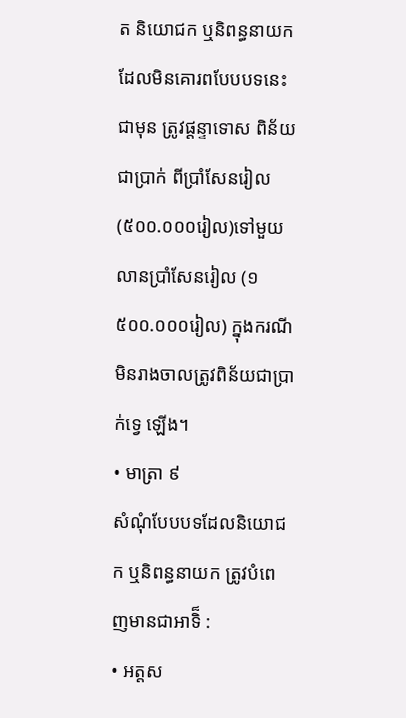ត និយោជក ឬនិពន្ធនាយកដែលមិនគោរពបែបបទនេះជាមុន ត្រូវផ្តន្ទាទោស ពិន័យជាប្រាក់ ពីប្រាំសែនរៀល(៥០០.០០០រៀល)ទៅមួយលានប្រាំសែនរៀល (១ ៥០០.០០០រៀល) ក្នុងករណីមិនរាងចាលត្រូវពិន័យជាប្រាក់ទេ្វ ឡើង។
• មាត្រា ៩
សំណុំបែបបទដែលនិយោជក ឬនិពន្ធនាយក ត្រូវបំពេញមានជាអាទិ៏ :
• អត្តស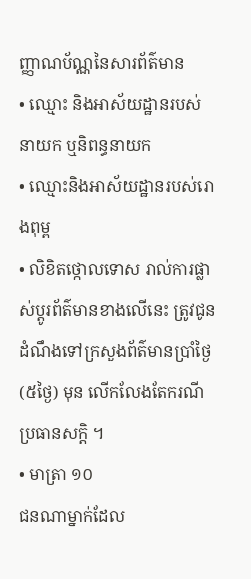ញ្ញាណប័ណ្ណនៃសារព័ត៌‌មាន
• ឈ្មោះ និងអាស័យដ្ឋានរបស់នាយក ឬនិពន្ធនាយក
• ឈ្មោះនិងអាស័យដ្ឋានរបស់រោងពុម្ព
• លិខិតថ្កោលទោស រាល់ការផ្លាស់ប្តូរព័ត៌‌មានខាងលើនេះ ត្រូវជូនដំណឹងទៅក្រសួងព័ត៌‌មានប្រាំថៃ្ង (៥ថៃ្ង) មុន លើកលែងតែករណីប្រធានសកិ្ត ។
• មាត្រា ១០
ជនណាម្នាក់ដែល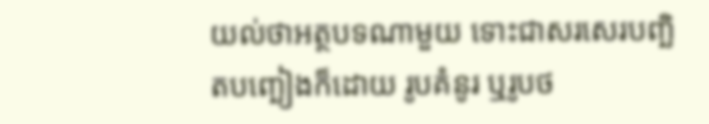យល់ថាអត្ថបទណាមួយ ទោះជាសរសេរបញ្ឆិតបញ្ឆៀងក៏ដោយ រូបគំនូរ ឬរូបថ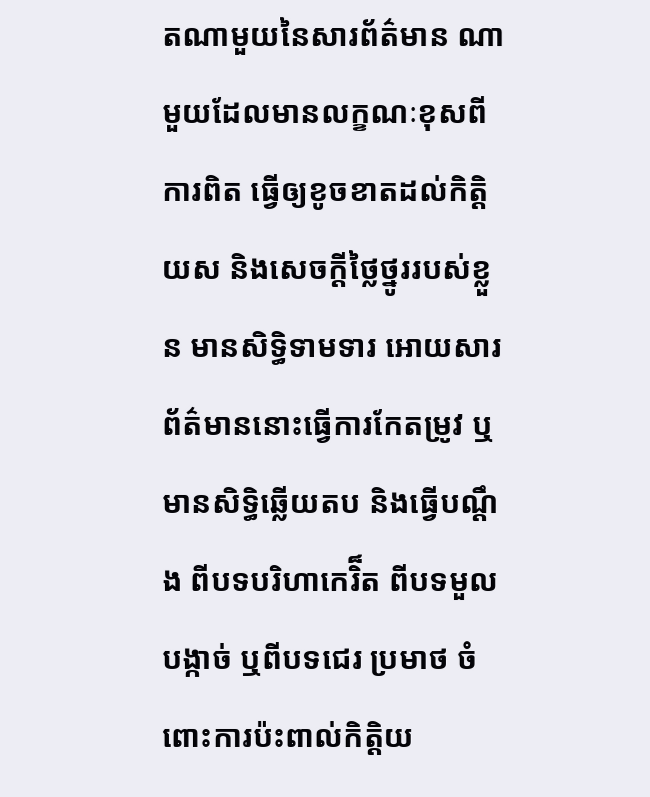តណាមួយនៃសារព័ត៌‌មាន ណាមួយដែលមានលក្ខណៈខុសពីការពិត ធ្វើឲ្យខូចខាតដល់កិត្តិយស និងសេចក្តីថៃ្លថ្នូររបស់ខ្លួន មានសិទិ្ធទាមទារ អោយសារព័ត៌‌មាននោះធ្វើការកែតម្រូវ ឬមានសិទិ្ធឆ្លើយតប និងធើ្វបណ្តឹង ពីបទបរិហាកេរិ៏ត ពីបទមួលបង្កាច់ ឬពីបទជេរ ប្រមាថ ចំពោះការប៉ះពាល់កិតិ្តយ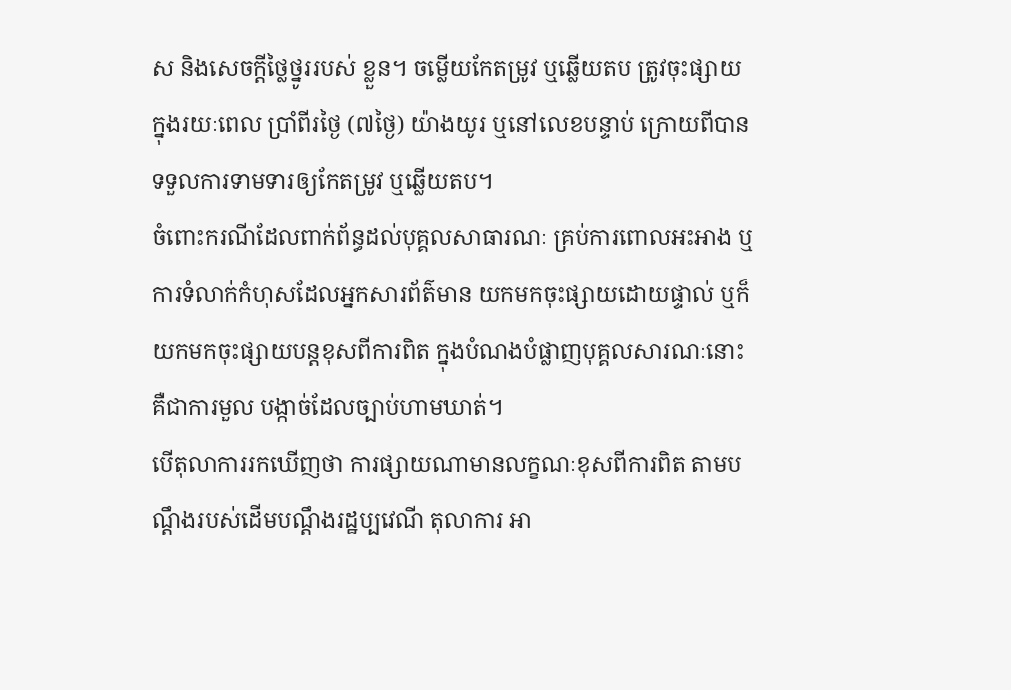ស និងសេចក្តីថៃ្លថ្នូររបស់ ខ្លួន។ ចម្លើយកែតម្រូវ ឬឆ្លើយតប ត្រូវចុះផ្សាយក្នុងរយៈពេល ប្រាំពីរថៃ្ង (៧ថៃ្ង) យ៉ាងយូរ ឬនៅលេខបន្ទាប់ ក្រោយពីបានទទួលការទាមទារឲ្យកែតម្រូវ ឬឆ្លើយតប។
ចំពោះករណីដែលពាក់ព័ន្ធដល់បុគ្គលសាធារណៈ គ្រប់ការពោលអះអាង ឬការទំលាក់កំហុសដែលអ្នកសារព័ត៌‌មាន យកមកចុះផ្សាយដោយផ្ទាល់ ឬក៏យកមកចុះផ្សាយបន្តខុសពីការពិត ក្នុងបំណងបំផ្លាញបុគ្គលសារណៈនោះ គឺជាការមួល បង្កាច់ដែលច្បាប់ហាមឃាត់។
បើតុលាការរកឃើញថា ការផ្សាយណាមានលក្ខណៈខុសពីការពិត តាមបណ្តឹងរបស់ដើមបណ្តឹងរដ្ឋប្បវេណី តុលាការ អា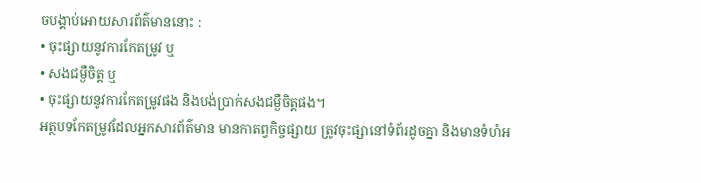ចបង្គាប់អោយសារព័ត៌‌មាននោះ :
• ចុះផ្សាយនូវការកែតម្រូវ ឬ
• សងជម្ងឺចិត្ត ឬ
• ចុះផ្សាយនូវការកែតម្រូវផង និងបង់ប្រាក់សងជម្ងឺចិត្តផង។
អត្ថបទកែតម្រូវដែលអ្នកសារព័ត៌‌មាន មានកាតព្វកិច្ចផ្សាយ ត្រូវចុះផ្សានៅទំព័រដូចគ្នា និងមានទំហំអ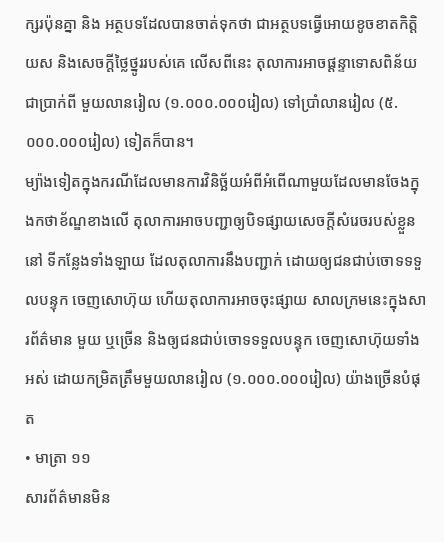ក្សរប៉ុនគ្នា និង អត្ថបទដែលបានចាត់ទុកថា ជាអត្ថបទធ្វើអោយខូចខាតកិតិ្តយស និងសេចក្តីថៃ្លថ្នូររបស់គេ លើសពីនេះ តុលាការអាចផ្តន្ទាទោសពិន័យជាប្រាក់ពី មួយលានរៀល (១.០០០.០០០រៀល) ទៅប្រាំលានរៀល (៥.០០០.០០០រៀល) ទៀតក៏បាន។
ម្យ៉ាងទៀតក្នុងករណីដែលមានការវិនិច្ឆ័យអំពីអំពើណាមួយដែលមានចែងក្នុងកថាខ័ណ្ឌខាងលើ តុលាការអាចបញ្ជាឲ្យបិទផ្សាយសេចក្តីសំរេចរបស់ខ្លួននៅ ទីកនែ្លងទាំងឡាយ ដែលតុលាការនឹងបញ្ជាក់ ដោយឲ្យជនជាប់ចោទទទួលបន្ទុក ចេញសោហ៊ុយ ហើយតុលាការអាចចុះផ្សាយ សាលក្រមនេះក្នុងសារព័ត៌‌មាន មួយ ឬច្រើន និងឲ្យជនជាប់ចោទទទួលបន្ទុក ចេញសោហ៊ុយទាំងអស់ ដោយកម្រិតត្រឹមមួយលានរៀល (១.០០០.០០០រៀល) យ៉ាងច្រើនបំផុត
• មាត្រា ១១
សារព័ត៌‌មានមិន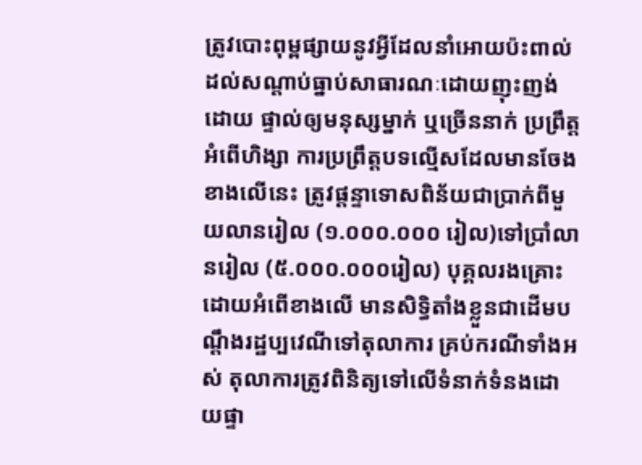ត្រូវបោះពុម្ពផ្សាយនូវអ្វីដែលនាំអោយប៉ះពាល់ដល់សណ្តាប់ធ្នាប់សាធារណៈដោយញុះញង់ដោយ ផ្ទាល់ឲ្យមនុស្សម្នាក់ ឬច្រើននាក់ ប្រព្រឹត្តអំពើហិង្សា ការប្រព្រឹត្តបទល្មើសដែលមានចែងខាងលើនេះ ត្រូវផ្តន្ទាទោសពិន័យជាប្រាក់ពីមួយលានរៀល (១.០០០.០០០ រៀល)ទៅប្រាំលានរៀល (៥.០០០.០០០រៀល) បុគ្គលរងគ្រោះដោយអំពើខាងលើ មានសិទិ្ធតាំងខ្លួនជាដើមបណ្តឹងរដ្ឋប្បវេណីទៅតុលាការ គ្រប់ករណីទាំងអស់ តុលាការត្រូវពិនិត្យទៅលើទំនាក់ទំនងដោយផ្ទា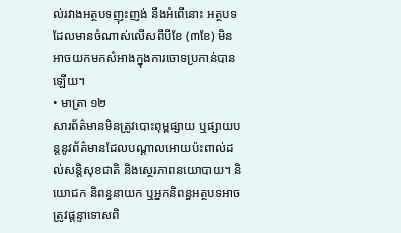ល់រវាងអត្ថបទញុះញង់ នឹងអំពើនោះ អត្ថបទដែលមានចំណាស់លើសពីបីខែ (៣ខែ) មិនអាចយកមកសំអាងក្នុងការចោទប្រកាន់បានឡើយ។
• មាត្រា ១២
សារព័ត៌‌មានមិនត្រូវបោះពុម្ពផ្សាយ ឬផ្សាយបន្តនូវព័ត៌‌មានដែលបណ្តាលអោយប៉ះពាល់ដល់សនិ្តសុខជាតិ និងសេ្ថរភាពនយោបាយ។ និយោជក និពន្ធនាយក ឬអ្នកនិពន្ធអត្ថបទអាចត្រូវផ្តន្ទាទោសពិ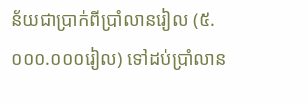ន័យជាប្រាក់ពីប្រាំលានរៀល (៥.០០០.០០០រៀល) ទៅដប់ប្រាំលាន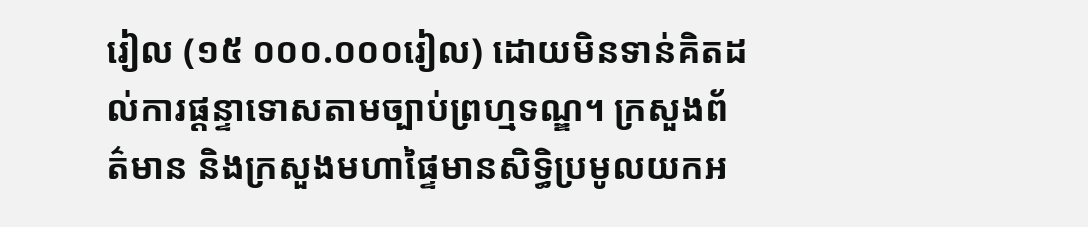រៀល (១៥ ០០០.០០០រៀល) ដោយមិនទាន់គិតដល់ការផ្តន្ទាទោសតាមច្បាប់ព្រហ្មទណ្ឌ។ ក្រសួងព័ត៌‌មាន និងក្រសួងមហាផៃ្ទមានសិទិ្ធប្រមូលយកអ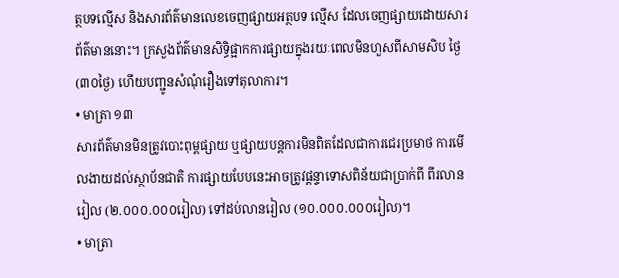ត្ថបទល្មើស និងសារព័ត៌‌មានលេខចេញផ្សាយអត្ថបទ ល្មើស ដែលចេញផ្សាយដោយសារព័ត៌‌មាននោះ។ ក្រសួងព័ត៌‌មានសិទិ្ធផ្អាកការផ្សាយក្នុងរយៈពេលមិនហួសពីសាមសិប ថៃ្ង (៣០ថៃ្ង) ហើយបញ្ជូនសំណុំរឿងទៅតុលាការ។
• មាត្រា ១៣
សារព័ត៌‌មានមិនត្រូវបោះពុម្ពផ្សាយ ឬផ្សាយបន្តការមិនពិតដែលជាការជេរប្រមាថ ការមើលងាយដល់ស្ថាប័នជាតិ ការផ្សាយបែបនេះអាចត្រូវផ្តន្ទាទោសពិន័យជាប្រាក់ពី ពីរលានរៀល (២.០០០.០០០រៀល) ទៅដប់លានរៀល (១០.០០០.០០០រៀល)។
• មាត្រា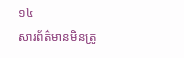១៤
សារព័ត៌‌មានមិនត្រូ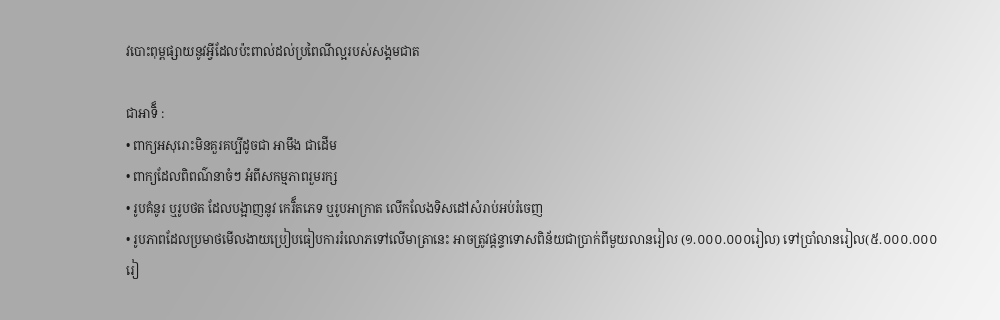វបោះពុម្ពផ្សាយនូវអ្វីដែលប៉ះពាល់ដល់ប្រពៃណីល្អរបស់សង្គមជាត

ជាអាទិ៏ :
• ពាក្យអសុរោះមិនគួរគប្បីដូចជា អាមឹង ជាដើម
• ពាក្យដែលពិពណ៌‌នាចំៗ អំពីសកម្មភាពរួមរក្ស
• រូបគំនូរ ឬរូបថត ដែលបង្អាញនូវ កេរិ៏តភេទ ឬរូបអាក្រាត លើកលែងទិសដៅសំរាប់អប់រំចេញ
• រូបភាពដែលប្រមាថមើលងាយប្រៀបធៀបការរំលោភទៅលើមាត្រានេះ អាចត្រូវផ្តន្ទាទោសពិន័យជាប្រាក់ពីមួយលានរៀល (១.០០០.០០០រៀល) ទៅប្រាំលានរៀល(៥.០០០.០០០រៀ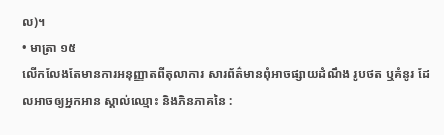ល)។
• មាត្រា ១៥
លើកលែងតែមានការអនុញ្ញាតពីតុលាការ សារព័ត៌‌មានពុំអាចផ្សាយដំណឹង រូបថត ឬគំនូរ ដែលអាចឲ្យអ្នកអាន ស្គាល់ឈ្មោះ និងភិនភាគនៃ :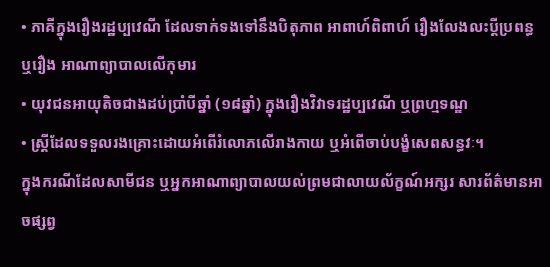• ភាគីក្នុងរឿងរដ្ឋប្បវេណី ដែលទាក់ទងទៅនឹងបិតុភាព អាពាហ៍ពិពាហ៍ រឿងលែងលះប្តីប្រពន្ធ ឬរឿង អាណាព្យាបាលលើកុមារ
• យុវជនអាយុតិចជាងដប់ប្រាំបីឆ្នាំ (១៨ឆ្នាំ) ក្នុងរឿងវិវាទរដ្ឋប្បវេណី ឬព្រហ្មទណ្ឌ
• ស្រី្តដែលទទួលរងគ្រោះដោយអំពើរំលោភលើរាងកាយ ឬអំពើចាប់បង្ខំសេពសន្ធវៈ។
ក្នុងករណីដែលសាមីជន ឬអ្នកអាណាព្យាបាលយល់ព្រមជាលាយល័ក្ខណ៍អក្សរ សារព័ត៌‌មានអាចផ្សព្វ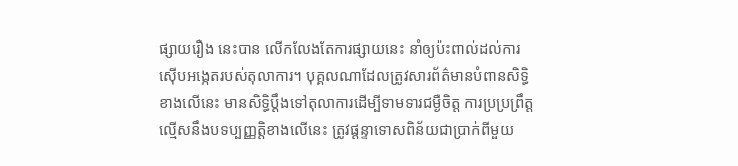ផ្សាយរឿង នេះបាន លើកលែងតែការផ្សាយនេះ នាំឲ្យប៉ះពាល់ដល់ការស៊ើបអងេ្កតរបស់តុលាការ។ បុគ្គលណាដែលត្រូវសារព័ត៌‌មានបំពានសិទិ្ធខាងលើនេះ មានសិទិ្ធប្តឹងទៅតុលាការដើម្បីទាមទារជម្ងឺចិត្ត ការប្រប្រព្រឹត្តល្មើសនឹងបទប្បញ្ញតិ្តខាងលើនេះ ត្រូវផ្តន្ទាទោសពិន័យជាប្រាក់ពីមួយ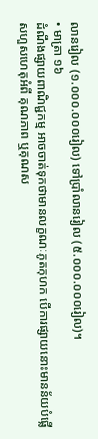លានរៀល (១.០០០.០០០រៀល) ទៅប្រាំលានរៀល (៥.០០០.០០០រៀល)។
• មាត្រា ១៦
ដំណឹងផ្សាយពាណិជ្ជកម្ម អាចចាត់ទុកថាមានលក្ខណៈភូតកុហក បើការផ្សាយនោះមានន័យបំផ្លើសហួសហេតុអំពី គុណភាព ឬគុណស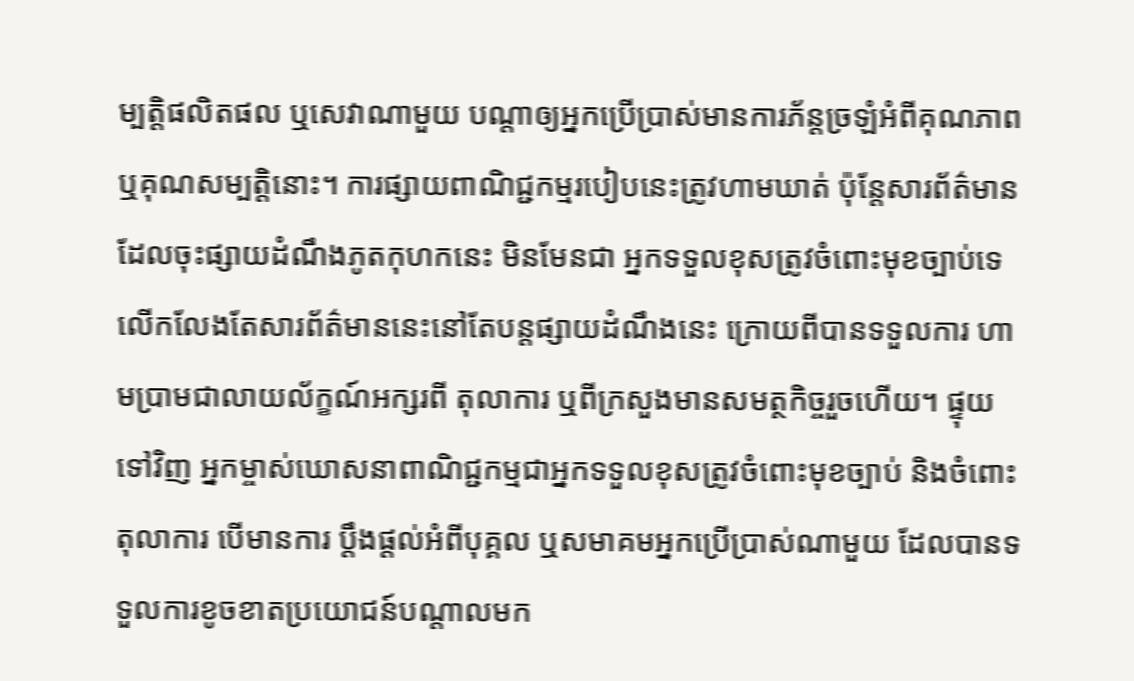ម្បតិ្តផលិតផល ឬសេវាណាមួយ បណ្តាឲ្យអ្នកប្រើប្រាស់មានការភ័ន្តច្រឡំអំពីគុណភាព ឬគុណសម្បតិ្តនោះ។ ការផ្សាយពាណិជ្ជកម្មរបៀបនេះត្រូវហាមឃាត់ ប៉ុនែ្តសារព័ត៌‌មានដែលចុះផ្សាយដំណឹងភូតកុហកនេះ មិនមែនជា អ្នកទទួលខុសត្រូវចំពោះមុខច្បាប់ទេ លើកលែងតែសារព័ត៌‌មាននេះនៅតែបន្តផ្សាយដំណឹងនេះ ក្រោយពីបានទទួលការ ហាមប្រាមជាលាយល័ក្ខណ៍អក្សរពី តុលាការ ឬពីក្រសួងមានសមត្ថកិច្ចរួចហើយ។ ផ្ទុយទៅវិញ អ្នកម្ចាស់ឃោសនាពាណិជ្ជកម្មជាអ្នកទទួលខុសត្រូវចំពោះមុខច្បាប់ និងចំពោះតុលាការ បើមានការ ប្តឹងផ្តល់អំពីបុគ្គល ឬសមាគមអ្នកប្រើប្រាស់ណាមួយ ដែលបានទទួលការខូចខាតប្រយោជន៍បណ្តាលមក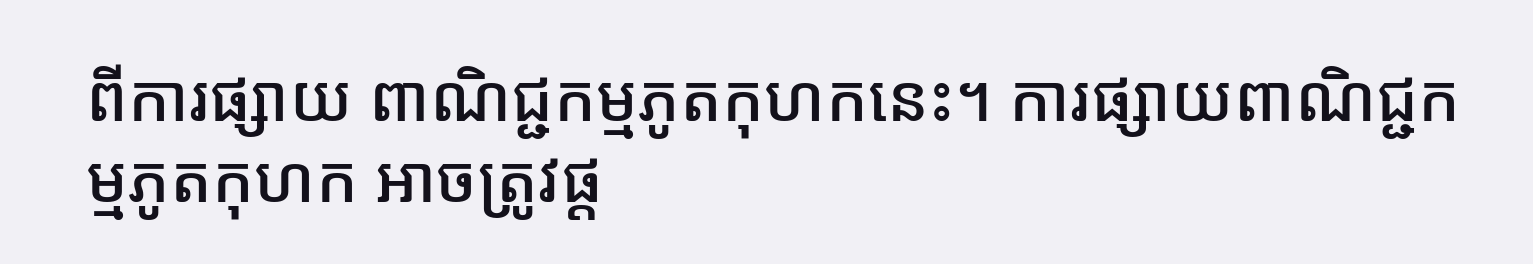ពីការផ្សាយ ពាណិជ្ជកម្មភូតកុហកនេះ។ ការផ្សាយពាណិជ្ជកម្មភូតកុហក អាចត្រូវផ្ត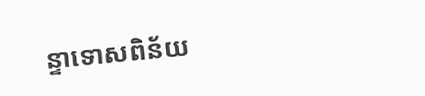ន្ទាទោសពិន័យ